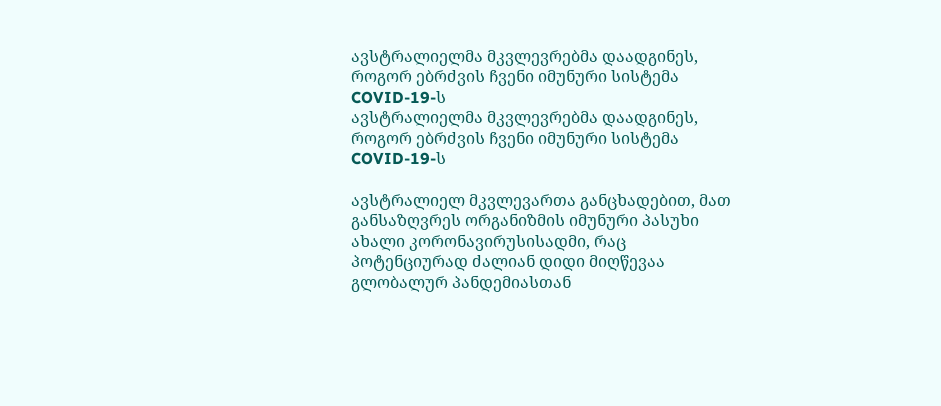ავსტრალიელმა მკვლევრებმა დაადგინეს, როგორ ებრძვის ჩვენი იმუნური სისტემა COVID-19-ს
ავსტრალიელმა მკვლევრებმა დაადგინეს, როგორ ებრძვის ჩვენი იმუნური სისტემა COVID-19-ს

ავსტრალიელ მკვლევართა განცხადებით, მათ განსაზღვრეს ორგანიზმის იმუნური პასუხი ახალი კორონავირუსისადმი, რაც პოტენციურად ძალიან დიდი მიღწევაა გლობალურ პანდემიასთან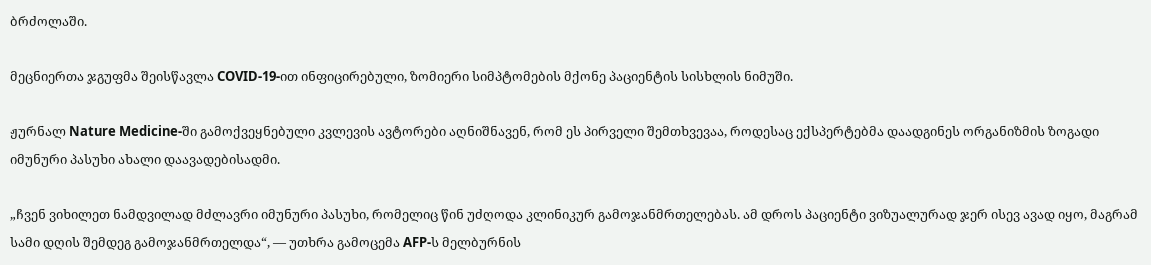ბრძოლაში.

მეცნიერთა ჯგუფმა შეისწავლა COVID-19-ით ინფიცირებული, ზომიერი სიმპტომების მქონე პაციენტის სისხლის ნიმუში.

ჟურნალ Nature Medicine-ში გამოქვეყნებული კვლევის ავტორები აღნიშნავენ, რომ ეს პირველი შემთხვევაა, როდესაც ექსპერტებმა დაადგინეს ორგანიზმის ზოგადი იმუნური პასუხი ახალი დაავადებისადმი.

„ჩვენ ვიხილეთ ნამდვილად მძლავრი იმუნური პასუხი, რომელიც წინ უძღოდა კლინიკურ გამოჯანმრთელებას. ამ დროს პაციენტი ვიზუალურად ჯერ ისევ ავად იყო, მაგრამ სამი დღის შემდეგ გამოჯანმრთელდა“, — უთხრა გამოცემა AFP-ს მელბურნის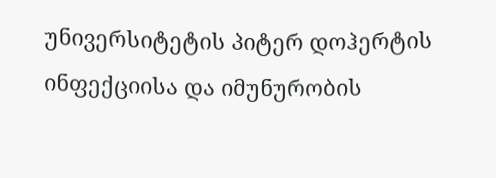უნივერსიტეტის პიტერ დოჰერტის ინფექციისა და იმუნურობის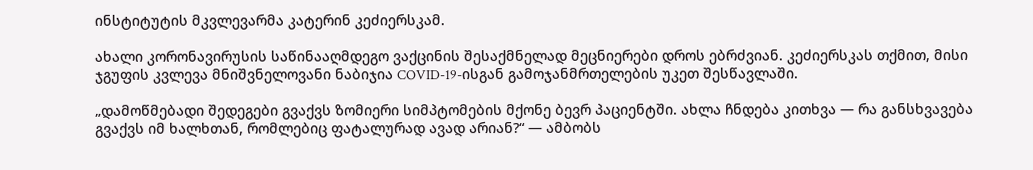ინსტიტუტის მკვლევარმა კატერინ კეძიერსკამ.

ახალი კორონავირუსის საწინააღმდეგო ვაქცინის შესაქმნელად მეცნიერები დროს ებრძვიან. კეძიერსკას თქმით, მისი ჯგუფის კვლევა მნიშვნელოვანი ნაბიჯია COVID-19-ისგან გამოჯანმრთელების უკეთ შესწავლაში.

„დამოწმებადი შედეგები გვაქვს ზომიერი სიმპტომების მქონე ბევრ პაციენტში. ახლა ჩნდება კითხვა — რა განსხვავება გვაქვს იმ ხალხთან, რომლებიც ფატალურად ავად არიან?“ — ამბობს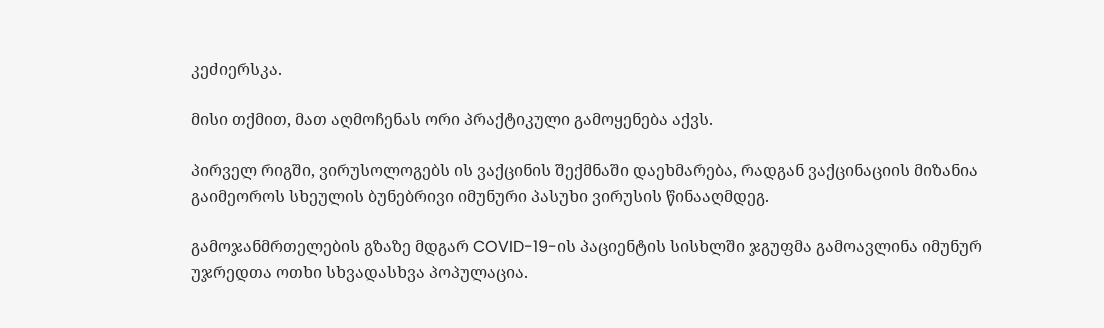კეძიერსკა.

მისი თქმით, მათ აღმოჩენას ორი პრაქტიკული გამოყენება აქვს.

პირველ რიგში, ვირუსოლოგებს ის ვაქცინის შექმნაში დაეხმარება, რადგან ვაქცინაციის მიზანია გაიმეოროს სხეულის ბუნებრივი იმუნური პასუხი ვირუსის წინააღმდეგ.

გამოჯანმრთელების გზაზე მდგარ COVID-19-ის პაციენტის სისხლში ჯგუფმა გამოავლინა იმუნურ უჯრედთა ოთხი სხვადასხვა პოპულაცია.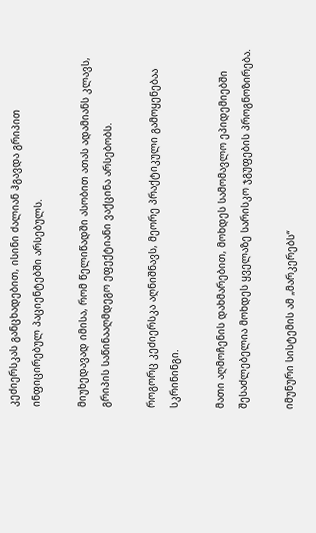კეძიერსკას განცხადებით, ისინი ძალიან ჰგავდა გრიპით ინფიცირებულ პაციენტებში არსებულს.

მიუხედავად იმისა, რომ წელიწადში ასობით ათას ადამიანს კლავს, გრიპის საწინააღმდეგო ეფექტიანი ვაქცინა არსებობს.

როგორც კეძიერსკა აღნიშნავს, მეორე პრაქტიკული გამოყენებაა სკრინინგი.

მათი აღმოჩენის დახმარებით, მოხდეს სამომავლო ეპიდემიებში შესაძლებელია მოხდეს ყველაზე სარისკო ჯგუფების პროგნოზირება.

იმუნური სისტემის ამ „მარკერებს“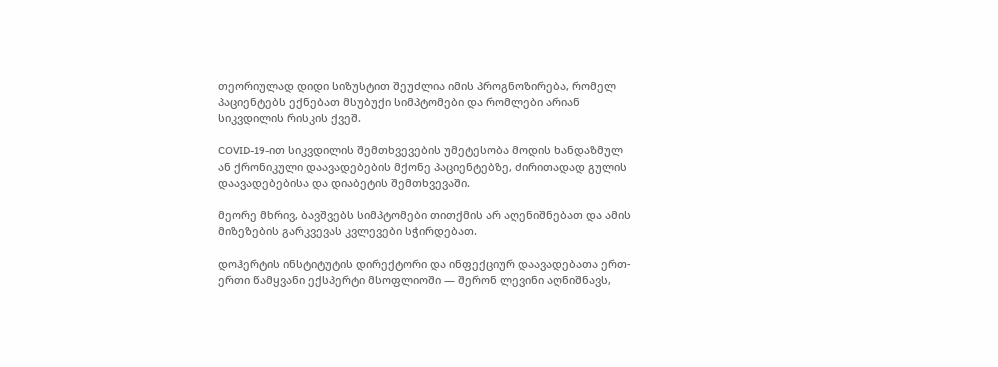თეორიულად დიდი სიზუსტით შეუძლია იმის პროგნოზირება, რომელ პაციენტებს ექნებათ მსუბუქი სიმპტომები და რომლები არიან სიკვდილის რისკის ქვეშ.

COVID-19-ით სიკვდილის შემთხვევების უმეტესობა მოდის ხანდაზმულ ან ქრონიკული დაავადებების მქონე პაციენტებზე, ძირითადად გულის დაავადებებისა და დიაბეტის შემთხვევაში.

მეორე მხრივ, ბავშვებს სიმპტომები თითქმის არ აღენიშნებათ და ამის მიზეზების გარკვევას კვლევები სჭირდებათ.

დოჰერტის ინსტიტუტის დირექტორი და ინფექციურ დაავადებათა ერთ-ერთი წამყვანი ექსპერტი მსოფლიოში — შერონ ლევინი აღნიშნავს,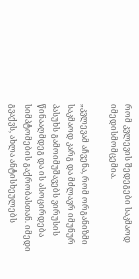რომ კვლევის შედეგები საკმაოდ იმედისმომცემია.

„კვლევამ აჩვენა, რომ ორგანიზმი საკმაოდ კარგ და მძლავრ იმუნურ პასუხს გამოიმუშავებს ვირუსის წინააღმდეგ და ის ასოცირდება სიმპტომების გაქრობასთან. იმედი გვაქვს, ახლა ანტისხეულებს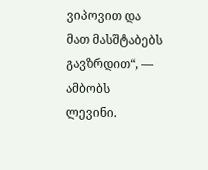ვიპოვით და მათ მასშტაბებს გავზრდით“, — ამბობს ლევინი.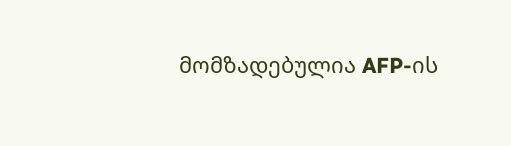მომზადებულია AFP-ის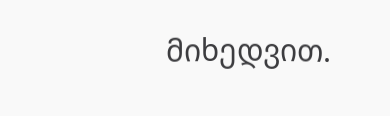მიხედვით.